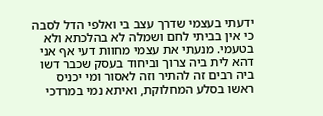ידעתי בעצמי שדרך עצב בי ואלפי הדל לסבה כי אין בביתי לחם ושמלה לא בהלכתא ולא בטעמי. מנעתי את עצמי מחוות דעי אף אני דהא לית ביה צרוך וביחוד בעסק שכבר דשו ביה רבים זה להתיר וזה לאסור ומי יכניס ראשו בסלע המחלוקת, ואיתא נמי במרדכי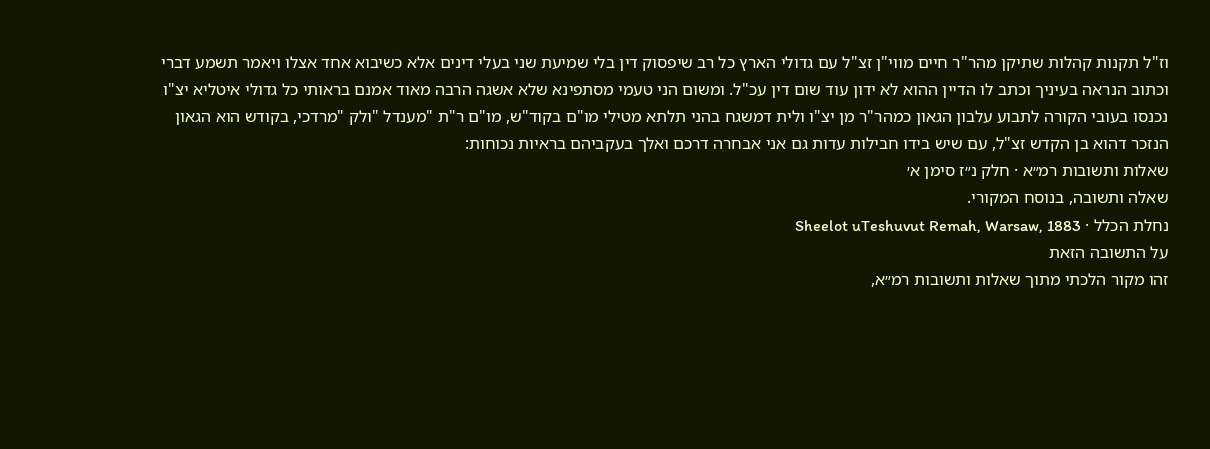וז"ל תקנות קהלות שתיקן מהר"ר חיים מווי"ן זצ"ל עם גדולי הארץ כל רב שיפסוק דין בלי שמיעת שני בעלי דינים אלא כשיבוא אחד אצלו ויאמר תשמע דברי וכתוב הנראה בעיניך וכתב לו הדיין ההוא לא ידון עוד שום דין עכ"ל. ומשום הני טעמי מסתפינא שלא אשגה הרבה מאוד אמנם בראותי כל גדולי איטליא יצ"ו נכנסו בעובי הקורה לתבוע עלבון הגאון כמהר"ר מן יצ"ו ולית דמשגח בהני תלתא מטילי מו"ם בקוד"ש, מו"ם ר"ת "מענדל "ולק "מרדכי, בקודש הוא הגאון הנזכר דהוא בן הקדש זצ"ל, עם שיש בידו חבילות עדות גם אני אבחרה דרכם ואלך בעקביהם בראיות נכוחות:
שאלות ותשובות רמ״א · חלק נ״ז סימן א׳
שאלה ותשובה, בנוסח המקורי.
נחלת הכלל · Sheelot uTeshuvut Remah, Warsaw, 1883
על התשובה הזאת
זהו מקור הלכתי מתוך שאלות ותשובות רמ״א,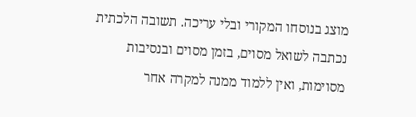מוצג בנוסחו המקורי ובלי עריכה. תשובה הלכתית נכתבה לשואל מסוים, בזמן מסוים ובנסיבות מסוימות, ואין ללמוד ממנה למקרה אחר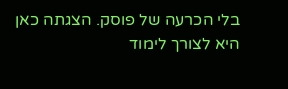בלי הכרעה של פוסק. הצגתה כאן היא לצורך לימוד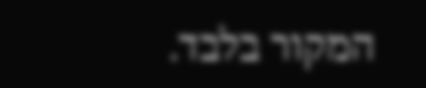המקור בלבד.